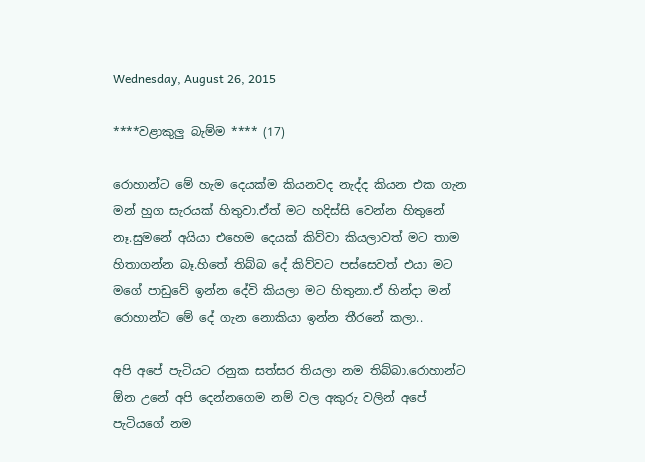Wednesday, August 26, 2015

****වළාකුලු බැම්ම **** (17)

රොහාන්ට මේ හැම දෙයක්ම කියනවද නැද්ද කියන එක ගැන මන් හුග සැරයක් හිතුවා.ඒත් මට හදිස්සි වෙන්න හිතුනේ නෑ.සුමනේ අයියා එහෙම දෙයක් කිව්වා කියලාවත් මට තාම හිතාගන්න බෑ.හිතේ තිබ්බ දේ කිව්වට පස්සෙවත් එයා මට මගේ පාඩුවේ ඉන්න දේවි කියලා මට හිතුනා.ඒ හින්දා මන් රොහාන්ට මේ දේ ගැන නොකියා ඉන්න තීරනේ කලා..

අපි අපේ පැටියට රනුක සත්සර තියලා නම තිබ්බා.රොහාන්ට ඕන උනේ අපි දෙන්නගෙම නම් වල අකුරු වලින් අපේ පැටියගේ නම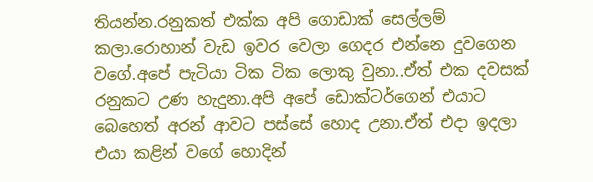තියන්න.රනුකත් එක්ක අපි ගොඩාක් සෙල්ලම් කලා.රොහාන් වැඩ ඉවර වෙලා ගෙදර එන්නෙ දුවගෙන වගේ.අපේ පැටියා ටික ටික ලොකු වුනා..ඒත් එක දවසක් රනුකට උණ හැදුනා.අපි අපේ ඩොක්ටර්ගෙන් එයාට බෙහෙත් අරන් ආවට පස්සේ හොද උනා.ඒත් එදා ඉදලා එයා කළින් වගේ හොදින්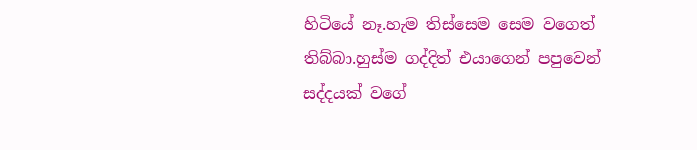හිටියේ නෑ.හැම තිස්සෙම සෙම වගෙත් තිබ්බා.හුස්ම ගද්දිත් එයාගෙන් පපුවෙන් සද්දයක් වගේ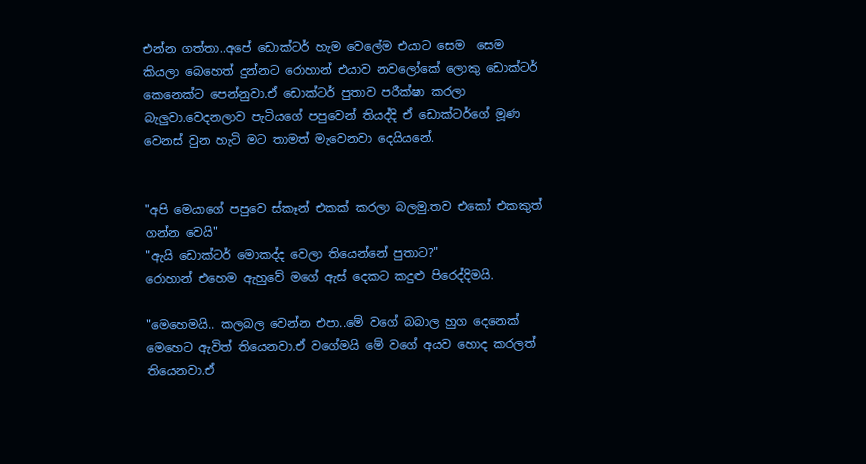එන්න ගත්තා..අපේ ඩොක්ටර් හැම වෙලේම එයාට සෙම  සෙම කියලා බෙහෙත් දුන්නට රොහාන් එයාව නවලෝකේ ලොකු ඩොක්ටර් කෙනෙක්ට පෙන්නුවා.ඒ ඩොක්ටර් පුතාව පරීක්ෂා කරලා බැලුවා.වෙදනලාව පැටියගේ පපුවෙන් තියද්දි ඒ ඩොක්ටර්ගේ මූණ වෙනස් වුන හැටි මට තාමත් මැවෙනවා දෙයියනේ.


"අපි මෙයාගේ පපුවෙ ස්කෑන් එකක් කරලා බලමු.තව එකෝ එකකුත් ගන්න වෙයි"
"ඇයි ඩොක්ටර් මොකද්ද වෙලා තියෙන්නේ පුතාට?"
රොහාන් එහෙම ඇහුවේ මගේ ඇස් දෙකට කදුළු පිරෙද්දිමයි.

"මෙහෙමයි.. කලබල වෙන්න එපා..මේ වගේ බබාල හුග දෙනෙක් මෙහෙට ඇවිත් තියෙනවා.ඒ වගේමයි මේ වගේ අයව හොද කරලත් තියෙනවා.ඒ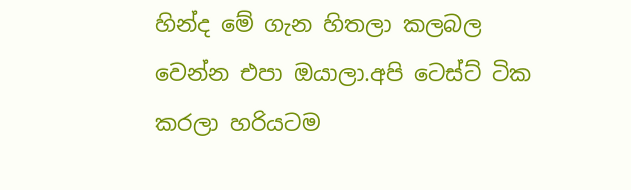හින්ද මේ ගැන හිතලා කලබල වෙන්න එපා ඔයාලා.අපි ටෙස්ට් ටික කරලා හරියටම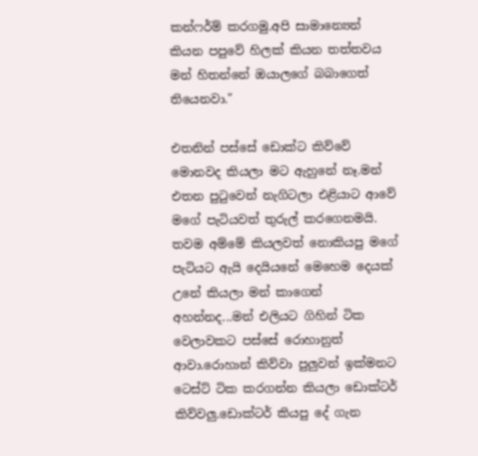කන්ෆර්ම් කරගමු.අපි සාමාන්‍යෙන් කියන පපුවේ හිලක් කියන තත්තවය මන් හිතන්නේ ඔයාලගේ බබාගෙත් තියෙනවා."

එතනින් පස්සේ ඩොක්ට කිව්වේ මොනවද කියලා මට ඇහුනේ නෑ.මන් එතන පුටුවෙන් නැගිටලා එළියාට ආවේ මගේ පැටියවත් තුරුල් කරගෙනමයි.
තවම අම්මේ කියලවත් නොකියපු මගේ පැටියට ඇයි දෙයියනේ මෙහෙම දෙයක් උනේ කියලා මන් කාගෙන් අහන්නද...මන් එලියට ගිහින් ටික වෙලාවකට පස්සේ රොහානුත් ආවා.රොහාන් කිව්වා පුලුවන් ඉක්මනට ටෙස්ට් ටික කරගන්න කියලා ඩොක්ටර් කිව්වලු.ඩොක්ටර් කියපු දේ ගැන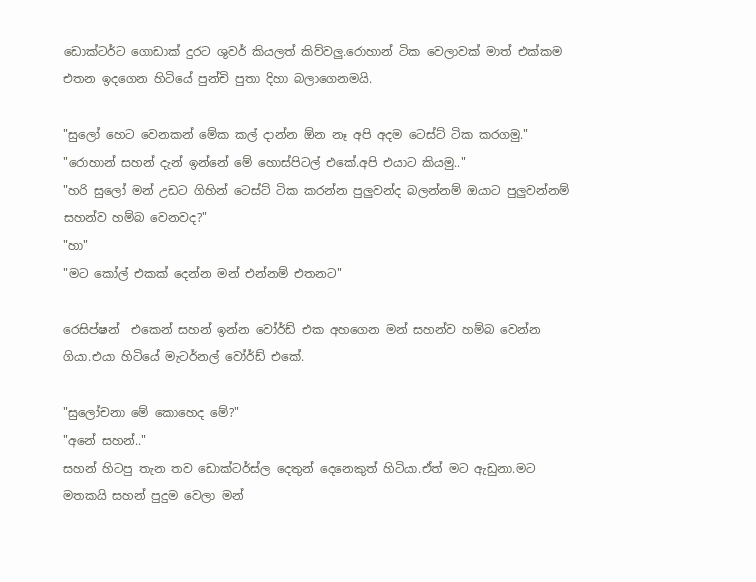ඩොක්ටර්ට ගොඩාක් දුරට ශුවර් කියලත් කිව්වලු.රොහාන් ටික වෙලාවක් මාත් එක්කම එතන ඉදගෙන හිටියේ පුන්චි පුතා දිහා බලාගෙනමයි.

"සුලෝ හෙට වෙනකන් මේක කල් දාන්න ඕන නෑ අපි අදම ටෙස්ට් ටික කරගමු."
"රොහාන් සහන් දැන් ඉන්නේ මේ හොස්පිටල් එකේ.අපි එයාට කියමු.."
"හරි සුලෝ මන් උඩට ගිහින් ටෙස්ට් ටික කරන්න පුලුවන්ද බලන්නම් ඔයාට පුලුවන්නම් සහන්ව හම්බ වෙනවද?"
"හා"
"මට කෝල් එකක් දෙන්න මන් එන්නම් එතනට"

රෙසිප්ෂන්  එකෙන් සහන් ඉන්න වෝර්ඩ් එක අහගෙන මන් සහන්ව හම්බ වෙන්න ගියා.එයා හිටියේ මැටර්නල් වෝර්ඩ් එකේ.

"සුලෝචනා මේ කොහෙද මේ?"
"අනේ සහන්.."
සහන් හිටපු තැන තව ඩොක්ටර්ස්ල දෙතුන් දෙනෙකුත් හිටියා.ඒත් මට ඇඩුනා.මට මතකයි සහන් පුදුම වෙලා මන්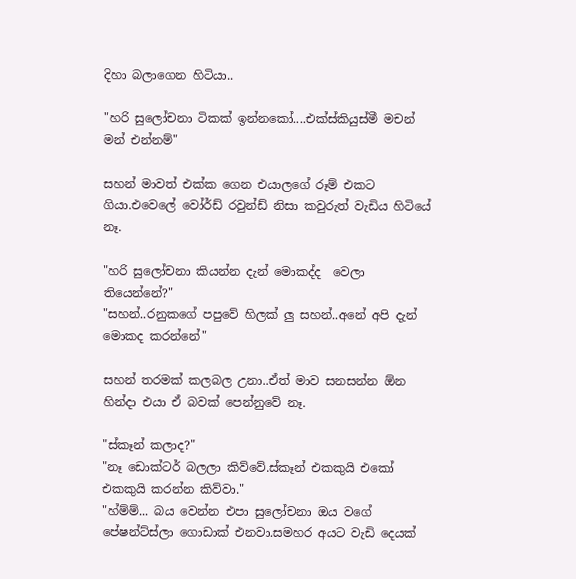දිහා බලාගෙන හිටියා..

"හරි සුලෝචනා ටිකක් ඉන්නකෝ....එක්ස්කියුස්මී මචන් මන් එන්නම්"

සහන් මාවත් එක්ක ගෙන එයාලගේ රූම් එකට ගියා.එවෙලේ වෝර්ඩ් රවුන්ඩ් නිසා කවුරුත් වැඩිය හිටියේ නෑ.

"හරි සුලෝචනා කියන්න දැන් මොකද්ද  වෙලා තියෙන්නේ?"
"සහන්..රනුකගේ පපුවේ හිලක් ලු සහන්..අනේ අපි දැන් මොකද කරන්නේ"

සහන් තරමක් කලබල උනා..ඒත් මාව සනසන්න ඕන හින්දා එයා ඒ බවක් පෙන්නුවේ නෑ.

"ස්කෑන් කලාද?"
"නෑ ඩොක්ටර් බලලා කිව්වේ.ස්කෑන් එකකුයි එකෝ එකකුයි කරන්න කිව්වා."
"හ්ම්ම්... බය වෙන්න එපා සුලෝචනා ඔය වගේ පේෂන්ට්ස්ලා ගොඩාක් එනවා.සමහර අයට වැඩි දෙයක්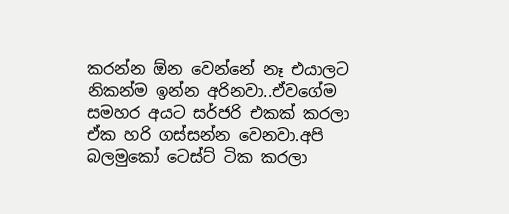කරන්න ඕන වෙන්නේ නෑ එයාලට නිකන්ම ඉන්න අරිනවා..ඒවගේම සමහර අයට සර්ජරි එකක් කරලා ඒක හරි ගස්සන්න වෙනවා.අපි බලමුකෝ ටෙස්ට් ටික කරලා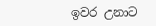ඉවර උනාට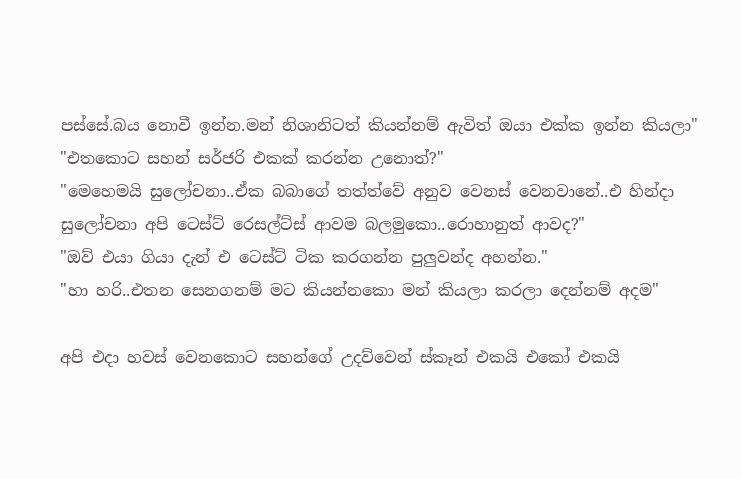පස්සේ.බය නොවී ඉන්න.මන් නිශානිටත් කියන්නම් ඇවිත් ඔයා එක්ක ඉන්න කියලා"
"එතකොට සහන් සර්ජරි එකක් කරන්න උනොත්?"
"මෙහෙමයි සුලෝචනා..ඒක බබාගේ තත්ත්වේ අනුව වෙනස් වෙනවානේ..එ හින්දා සුලෝචනා අපි ටෙස්ට් රෙසල්ට්ස් ආවම බලමුකො..රොහානුත් ආවද?"
"ඔව් එයා ගියා දැන් එ ටෙස්ට් ටික කරගන්න පුලුවන්ද අහන්න."
"හා හරි..එතන සෙනගනම් මට කියන්නකො මන් කියලා කරලා දෙන්නම් අදම"

අපි එදා හවස් වෙනකොට සහන්ගේ උදව්වෙන් ස්කෑන් එකයි එකෝ එකයි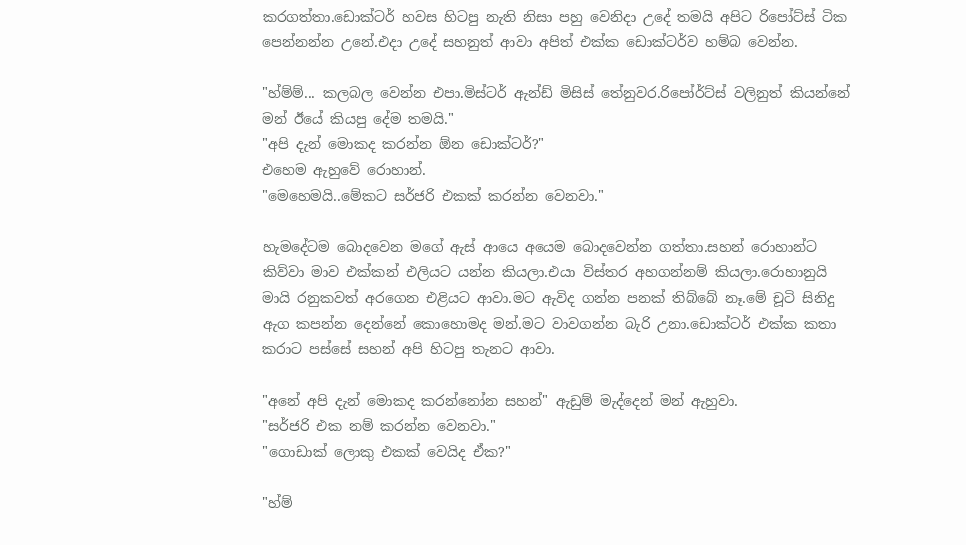කරගත්තා.ඩොක්ටර් හවස හිටපු නැති නිසා පහු වෙනිදා උදේ තමයි අපිට රිපෝට්ස් ටික පෙන්නන්න උනේ.එදා උදේ සහනුත් ආවා අපිත් එක්ක ඩොක්ටර්ව හම්බ වෙන්න.

"හ්ම්ම්... කලබල වෙන්න එපා.මිස්ටර් ඇන්ඩ් මිසිස් තේනුවර.රිපෝර්ට්ස් වලිනුත් කියන්නේ මන් ඊයේ කියපු දේම තමයි."
"අපි දැන් මොකද කරන්න ඕන ඩොක්ටර්?"
එහෙම ඇහුවේ රොහාන්.
"මෙහෙමයි..මේකට සර්ජරි එකක් කරන්න වෙනවා."

හැමදේටම බොදවෙන මගේ ඇස් ආයෙ අයෙම බොදවෙන්න ගත්තා.සහන් රොහාන්ට කිව්වා මාව එක්කන් එලියට යන්න කියලා.එයා විස්තර අහගන්නම් කියලා.රොහානුයි මායි රනුකවත් අරගෙන එළියට ආවා.මට ඇවිද ගන්න පනක් තිබ්බේ නෑ.මේ චූටි සිනිදු ඇග කපන්න දෙන්නේ කොහොමද මන්.මට වාවගන්න බැරි උනා.ඩොක්ටර් එක්ක කතා කරාට පස්සේ සහන් අපි හිටපු තැනට ආවා.

"අනේ අපි දැන් මොකද කරන්නෝන සහන්" ඇඩුම් මැද්දෙන් මන් ඇහුවා.
"සර්ජරි එක නම් කරන්න වෙනවා."
"ගොඩාක් ලොකු එකක් වෙයිද ඒක?"

"හ්ම්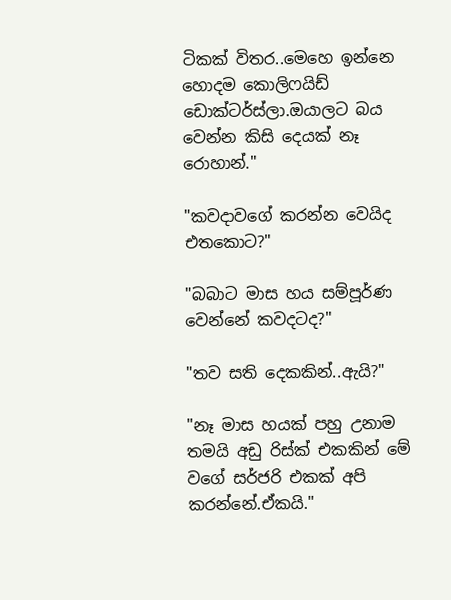ටිකක් විතර..මෙහෙ ඉන්නෙ හොදම කොලිෆයිඩ් ඩොක්ටර්ස්ලා.ඔයාලට බය වෙන්න කිසි දෙයක් නෑ රොහාන්."

"කවදාවගේ කරන්න වෙයිද එතකොට?"

"බබාට මාස හය සම්පූර්ණ වෙන්නේ කවදටද?"

"තව සති දෙකකින්..ඇයි?"

"නෑ මාස හයක් පහු උනාම තමයි අඩු රිස්ක් එකකින් මේ වගේ සර්ජරි එකක් අපි කරන්නේ.ඒකයි."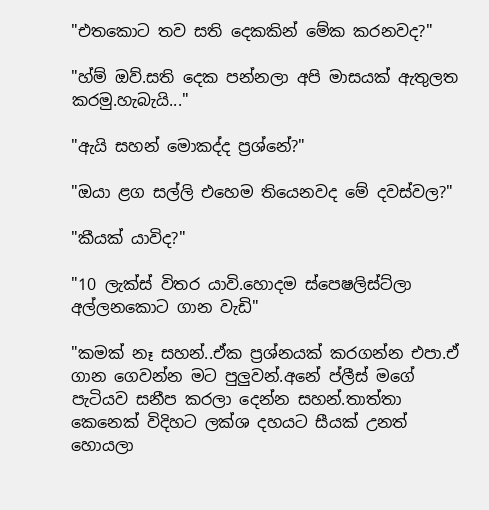"එතකොට තව සති දෙකකින් මේක කරනවද?"

"හ්ම් ඔව්.සති දෙක පන්නලා අපි මාසයක් ඇතුලත කරමු.හැබැයි..."

"ඇයි සහන් මොකද්ද ප්‍රශ්නේ?"

"ඔයා ළග සල්ලි එහෙම තියෙනවද මේ දවස්වල?"

"කීයක් යාවිද?"

"10 ලැක්ස් විතර යාවි.හොදම ස්පෙෂලිස්ට්ලා අල්ලනකොට ගාන වැඩි"

"කමක් නෑ සහන්..ඒක ප්‍රශ්නයක් කරගන්න එපා.ඒ ගාන ගෙවන්න මට පුලුවන්.අනේ ප්ලීස් මගේ පැටියව සනීප කරලා දෙන්න සහන්.තාත්තා කෙනෙක් විදිහට ලක්ශ දහයට සීයක් උනත් හොයලා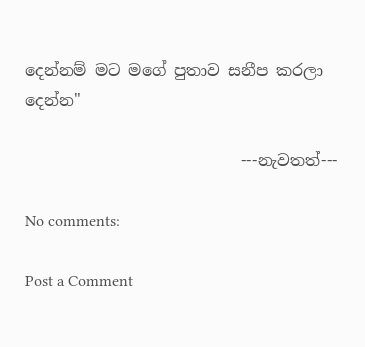දෙන්නම් මට මගේ පුතාව සනීප කරලා දෙන්න"

                           ---නැවතත්---

No comments:

Post a Comment